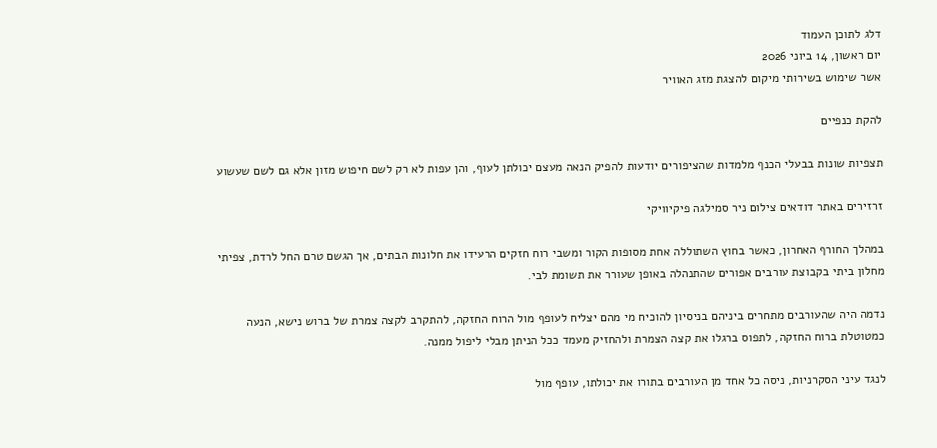דלג לתוכן העמוד
יום ראשון, 14 ביוני 2026
אשר שימוש בשירותי מיקום להצגת מזג האוויר

להקת כנפיים

תצפיות שונות בבעלי הכנף מלמדות שהציפורים יודעות להפיק הנאה מעצם יכולתן לעוף, והן עפות לא רק לשם חיפוש מזון אלא גם לשם שעשוע

זרזירים באתר דודאים צילום ניר סמילגה פיקיוויקי

במהלך החורף האחרון, כאשר בחוץ השתוללה אחת מסופות הקור ומשבי רוח חזקים הרעידו את חלונות הבתים, אך הגשם טרם החל לרדת, צפיתי מחלון ביתי בקבוצת עורבים אפורים שהתנהלה באופן שעורר את תשומת לבי.

נדמה היה שהעורבים מתחרים ביניהם בניסיון להוכיח מי מהם יצליח לעופף מול הרוח החזקה, להתקרב לקצה צמרת של ברוש נישא, הנעה כמטוטלת ברוח החזקה, לתפוס ברגלו את קצה הצמרת ולהחזיק מעמד ככל הניתן מבלי ליפול ממנה.

לנגד עיני הסקרניות, ניסה כל אחד מן העורבים בתורו את יכולתו, עופף מול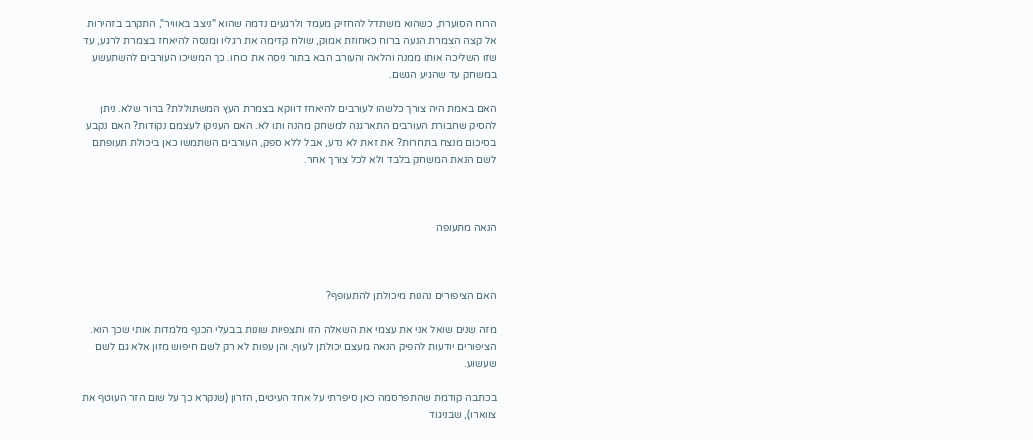הרוח הסוערת, כשהוא משתדל להחזיק מעמד ולרגעים נדמה שהוא "ניצב באוויר", התקרב בזהירות אל קצה הצמרת הנעה ברוח כאחוזת אמוק, שולח קדימה את רגליו ומנסה להיאחז בצמרת לרגע, עד שזו השליכה אותו ממנה והלאה והעורב הבא בתור ניסה את כוחו. כך המשיכו העורבים להשתעשע במשחק עד שהגיע הגשם.

האם באמת היה צורך כלשהו לעורבים להיאחז דווקא בצמרת העץ המשתוללת? ברור שלא. ניתן להסיק שחבורת העורבים התארגנה למשחק מהנה ותו לא. האם העניקו לעצמם נקודות? האם נקבע בסיכום מנצח בתחרות? את זאת לא נדע, אבל ללא ספק, העורבים השתמשו כאן ביכולת תעופתם לשם הנאת המשחק בלבד ולא לכל צורך אחר.



הנאה מתעופה



האם הציפורים נהנות מיכולתן להתעופף?

מזה שנים שואל אני את עצמי את השאלה הזו ותצפיות שונות בבעלי הכנף מלמדות אותי שכך הוא. הציפורים יודעות להפיק הנאה מעצם יכולתן לעוף, והן עפות לא רק לשם חיפוש מזון אלא גם לשם שעשוע.

בכתבה קודמת שהתפרסמה כאן סיפרתי על אחד העיטים, הזרון (שנקרא כך על שום הזר העוטף את צווארו), שבניגוד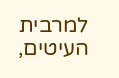למרבית העיטים,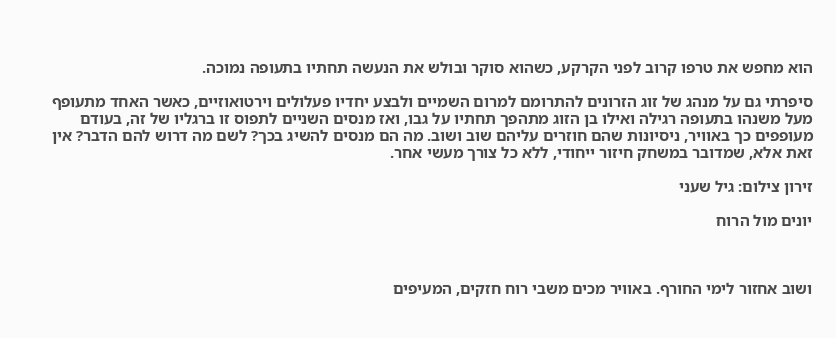הוא מחפש את טרפו קרוב לפני הקרקע, כשהוא סוקר ובולש את הנעשה תחתיו בתעופה נמוכה.

סיפרתי גם על מנהג של זוג הזרונים להתרומם למרום השמיים ולבצע יחדיו פעלולים וירטואוזיים, כאשר האחד מתעופף מעל משנהו בתעופה רגילה ואילו בן הזוג מתהפך תחתיו על גבו, ואז מנסים השניים לתפוס זו ברגליו של זה, בעודם מעופפים כך באוויר, ניסיונות שהם חוזרים עליהם שוב ושוב. מה הם מנסים להשיג בכך? לשם מה דרוש להם הדבר? אין זאת אלא, שמדובר במשחק חיזור ייחודי, ללא כל צורך מעשי אחר.

זירון צילום: גיל שעני

יונים מול הרוח



ושוב אחזור לימי החורף. באוויר מכים משבי רוח חזקים, המעיפים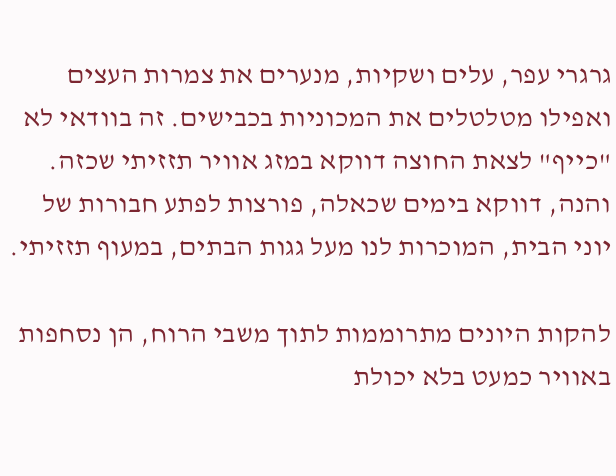גרגרי עפר, עלים ושקיות, מנערים את צמרות העצים ואפילו מטלטלים את המכוניות בכבישים. זה בוודאי לא "כייף" לצאת החוצה דווקא במזג אוויר תזזיתי שכזה. והנה, דווקא בימים שכאלה, פורצות לפתע חבורות של יוני הבית, המוכרות לנו מעל גגות הבתים, במעוף תזזיתי.

להקות היונים מתרוממות לתוך משבי הרוח, הן נסחפות באוויר כמעט בלא יכולת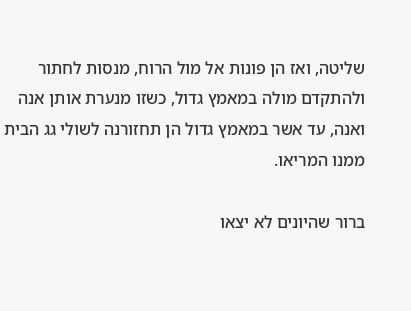שליטה, ואז הן פונות אל מול הרוח, מנסות לחתור ולהתקדם מולה במאמץ גדול, כשזו מנערת אותן אנה ואנה, עד אשר במאמץ גדול הן תחזורנה לשולי גג הבית ממנו המריאו.

ברור שהיונים לא יצאו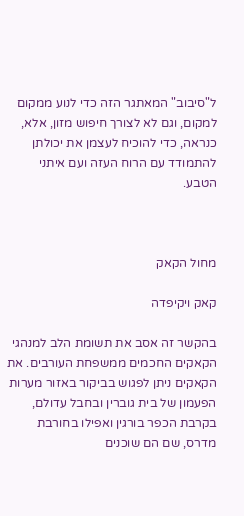ל"סיבוב" המאתגר הזה כדי לנוע ממקום למקום, וגם לא לצורך חיפוש מזון, אלא, כנראה, כדי להוכיח לעצמן את יכולתן להתמודד עם הרוח העזה ועם איתני הטבע.



מחול הקאק

קאק ויקיפדה

בהקשר זה אסב את תשומת הלב למנהגי הקאקים החכמים ממשפחת העורבים. את הקאקים ניתן לפגוש בביקור באזור מערות הפעמון של בית גוברין ובחבל עדולם, בקרבת הכפר בורגין ואפילו בחורבת מדרס, שם הם שוכנים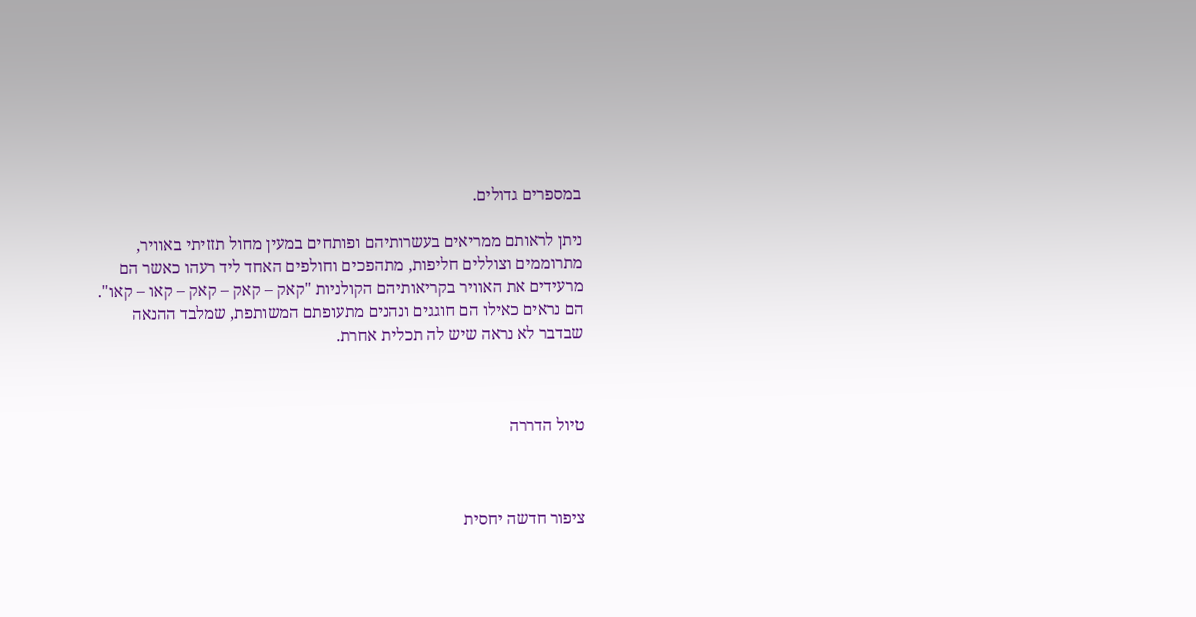במספרים גדולים.

ניתן לראותם ממריאים בעשרותיהם ופותחים במעין מחול תזזיתי באוויר, מתרוממים וצוללים חליפות, מתהפכים וחולפים האחד ליד רעהו כאשר הם מרעידים את האוויר בקריאותיהם הקולניות "קאק – קאק – קאק – קאו – קאו". הם נראים כאילו הם חוגגים ונהנים מתעופתם המשותפת, שמלבד ההנאה שבדבר לא נראה שיש לה תכלית אחרת.



טיול הדררה



ציפור חדשה יחסית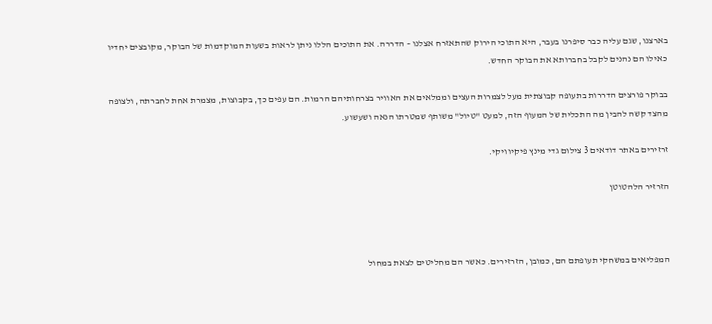בארצנו, שגם עליה כבר סיפרנו בעבר, היא התוכי הירוק שהתאזרח אצלנו – הדררה. את התוכים הללו ניתן לראות בשעות המוקדמות של הבוקר, מקובצים יחדיו כאילו הם נהנים לקבל בחברותא את הבוקר החדש.

בבוקר פורצים הדררות בתעופה קבוצתית מעל לצמרות העצים וממלאים את האוויר בצרחותיהם הרמות. הם עפים כך, בקבוצות, מצמרת אחת לחברתה, ולצופה מהצד קשה להבין מה התכלית של המעוף הזה, למעט "טיול" משותף שמטרתו הנאה ושעשוע.

זרזירים באתר דודאים 3 צילום גדי מינץ פיקיוויקי.

הזרזיר הלהטוטן



המפליאים במשחקי תעופתם הם, כמובן, הזרזירים. כאשר הם מחליטים לצאת במחול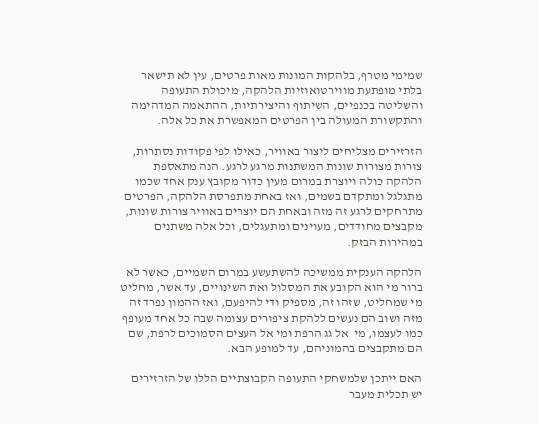שמימי מטרף, בלהקות המונות מאות פרטים, עין לא תישאר בלתי מופתעת מווירטואוזיות הלהקה, מיכולת התעופה והשליטה בכנפיים, השיתוף והיצירתיות, ההתאמה המדהימה והתקשורת המעולה בין הפרטים המאפשרת את כל אלה.

הזרזירים מצליחים ליצור באוויר, כאילו לפי פקודות נסתרות, צורות מצורות שונות המשתנות מרגע לרגע. הנה מתאספת הלהקה כולה ויוצרת במרום מעין כדור מקובץ ענק אחד שכמו מתגלגל ומתקדם בשמים, ואז באחת מתפרסת הלהקה, הפרטים מתרחקים לרגע זה מזה ובאחת הם יוצרים באוויר צורות שונות, מקבצים מחודדים, מעוינים ומתעגלים, וכל אלה משתנים במהירות הבזק.

הלהקה הענקית ממשיכה להשתעשע במרום השמיים, כאשר לא ברור מי הוא הקובע את המסלול ואת השינויים, עד אשר, מחליט מי שמחליט, שזהו זה, מספיק ודי להיפעם, ואז ההמון נפרד זה מזה ושוב הם נעשים ללהקת ציפורים עצומה שבה כל אחד מעופף כמו לעצמו, מי  אל גג הרפת ומי אל העצים הסמוכים לרפת, שם הם מתקבצים בהמוניהם, עד למופע הבא.

האם ייתכן שלמשחקי התעופה הקבוצתיים הללו של הזרזירים יש תכלית מעבר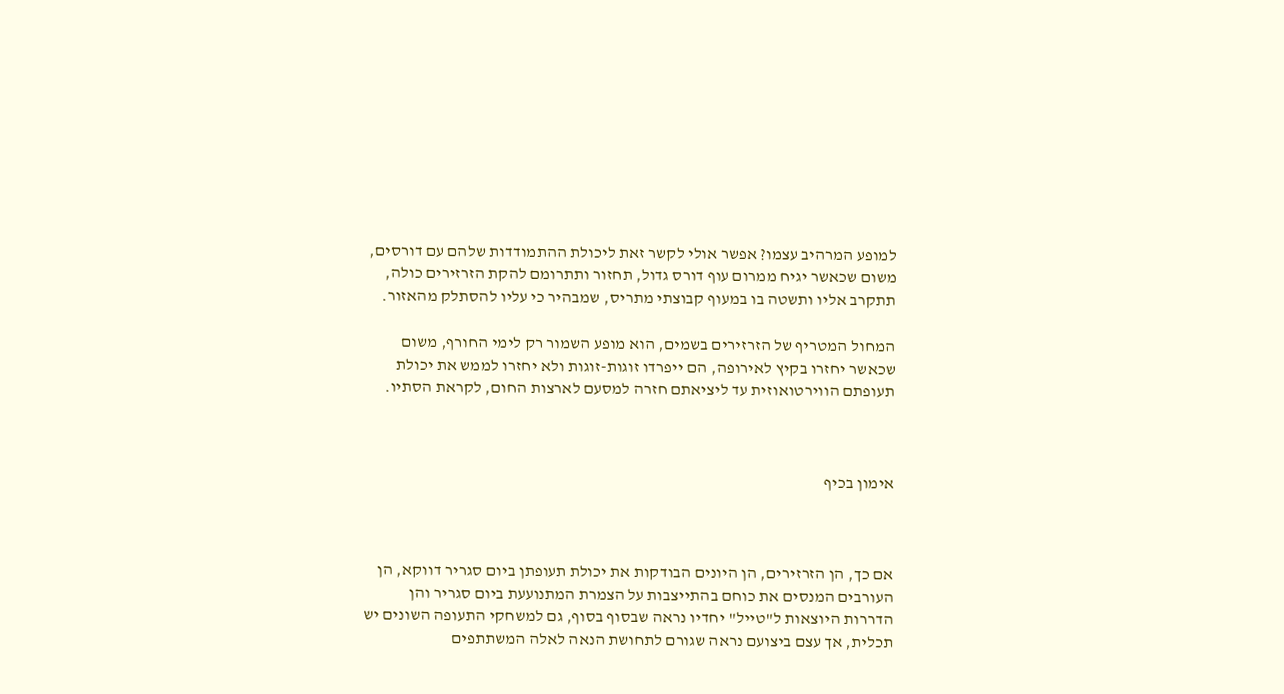למופע המרהיב עצמו? אפשר אולי לקשר זאת ליכולת ההתמודדות שלהם עם דורסים, משום שכאשר יגיח ממרום עוף דורס גדול, תחזור ותתרומם להקת הזרזירים כולה, תתקרב אליו ותשטה בו במעוף קבוצתי מתריס, שמבהיר כי עליו להסתלק מהאזור.

המחול המטריף של הזרזירים בשמים, הוא מופע השמור רק לימי החורף, משום שכאשר יחזרו בקיץ לאירופה, הם ייפרדו זוגות-זוגות ולא יחזרו לממש את יכולת תעופתם הווירטואוזית עד ליציאתם חזרה למסעם לארצות החום, לקראת הסתיו.



אימון בכיף



אם כך, הן הזרזירים, הן היונים הבודקות את יכולת תעופתן ביום סגריר דווקא, הן העורבים המנסים את כוחם בהתייצבות על הצמרת המתנועעת ביום סגריר והן הדררות היוצאות ל"טייל" יחדיו נראה שבסוף בסוף, גם למשחקי התעופה השונים יש תכלית, אך עצם ביצועם נראה שגורם לתחושת הנאה לאלה המשתתפים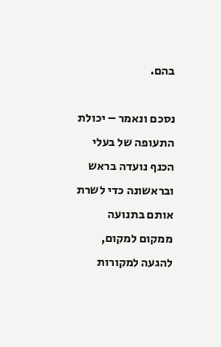בהם.

נסכם ונאמר – יכולת התעופה של בעלי הכנף נועדה בראש ובראשונה כדי לשרת אותם בתנועה ממקום למקום, להגעה למקורות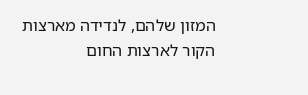המזון שלהם, לנדידה מארצות הקור לארצות החום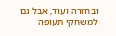ובחזרה ועוד, אבל גם למשחקי תעופה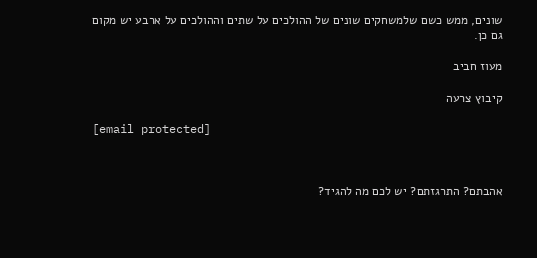שונים, ממש כשם שלמשחקים שונים של ההולכים על שתים וההולכים על ארבע יש מקום גם כן.

מעוז חביב

קיבוץ צרעה

[email protected]



אהבתם? התרגזתם? יש לכם מה להגיד?